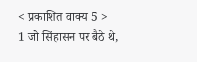< प्रकाशित वाक्य 5 >
1 जो सिंहासन पर बैठे थे,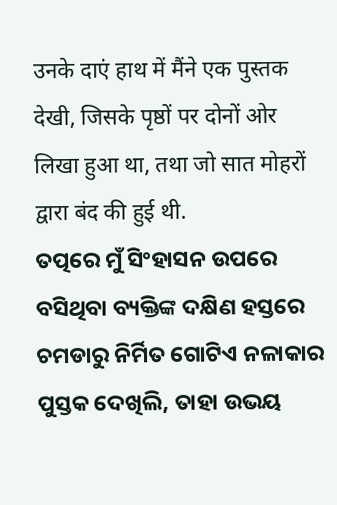उनके दाएं हाथ में मैंने एक पुस्तक देखी, जिसके पृष्ठों पर दोनों ओर लिखा हुआ था, तथा जो सात मोहरों द्वारा बंद की हुई थी.
ତତ୍ପରେ ମୁଁ ସିଂହାସନ ଉପରେ ବସିଥିବା ବ୍ୟକ୍ତିଙ୍କ ଦକ୍ଷିଣ ହସ୍ତରେ ଚମଡାରୁ ନିର୍ମିତ ଗୋଟିଏ ନଳାକାର ପୁସ୍ତକ ଦେଖିଲି, ତାହା ଉଭୟ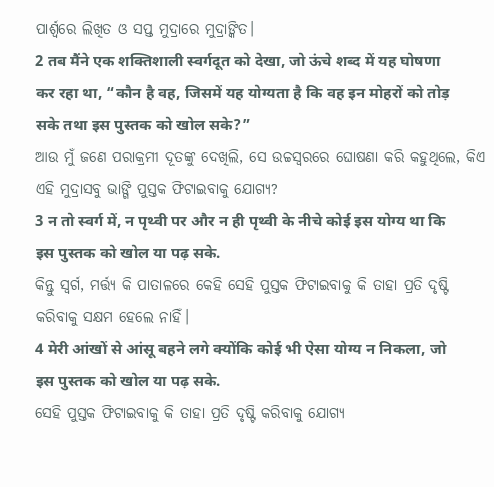ପାର୍ଶ୍ୱରେ ଲିଖିତ ଓ ସପ୍ତ ମୁଦ୍ରାରେ ମୁଦ୍ରାଙ୍କିତ।
2 तब मैंने एक शक्तिशाली स्वर्गदूत को देखा, जो ऊंचे शब्द में यह घोषणा कर रहा था, “कौन है वह, जिसमें यह योग्यता है कि वह इन मोहरों को तोड़ सके तथा इस पुस्तक को खोल सके?”
ଆଉ ମୁଁ ଜଣେ ପରାକ୍ରମୀ ଦୂତଙ୍କୁ ଦେଖିଲି, ସେ ଉଚ୍ଚସ୍ୱରରେ ଘୋଷଣା କରି କହୁଥିଲେ, କିଏ ଏହି ମୁଦ୍ରାସବୁ ଭାଙ୍ଗି ପୁସ୍ତକ ଫିଟାଇବାକୁ ଯୋଗ୍ୟ?
3 न तो स्वर्ग में, न पृथ्वी पर और न ही पृथ्वी के नीचे कोई इस योग्य था कि इस पुस्तक को खोल या पढ़ सके.
କିନ୍ତୁ ସ୍ୱର୍ଗ, ମର୍ତ୍ତ୍ୟ କି ପାତାଳରେ କେହି ସେହି ପୁସ୍ତକ ଫିଟାଇବାକୁ କି ତାହା ପ୍ରତି ଦୃଷ୍ଟି କରିବାକୁ ସକ୍ଷମ ହେଲେ ନାହିଁ।
4 मेरी आंखों से आंसू बहने लगे क्योंकि कोई भी ऐसा योग्य न निकला, जो इस पुस्तक को खोल या पढ़ सके.
ସେହି ପୁସ୍ତକ ଫିଟାଇବାକୁ କି ତାହା ପ୍ରତି ଦୃଷ୍ଟି କରିବାକୁ ଯୋଗ୍ୟ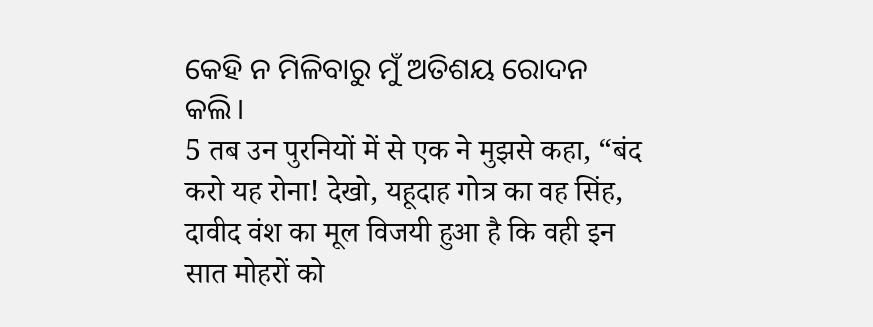କେହି ନ ମିଳିବାରୁ ମୁଁ ଅତିଶୟ ରୋଦନ କଲି।
5 तब उन पुरनियों में से एक ने मुझसे कहा, “बंद करो यह रोना! देखो, यहूदाह गोत्र का वह सिंह, दावीद वंश का मूल विजयी हुआ है कि वही इन सात मोहरों को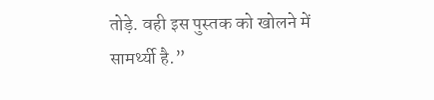तोड़े. वही इस पुस्तक को खोलने में सामर्थ्यी है.”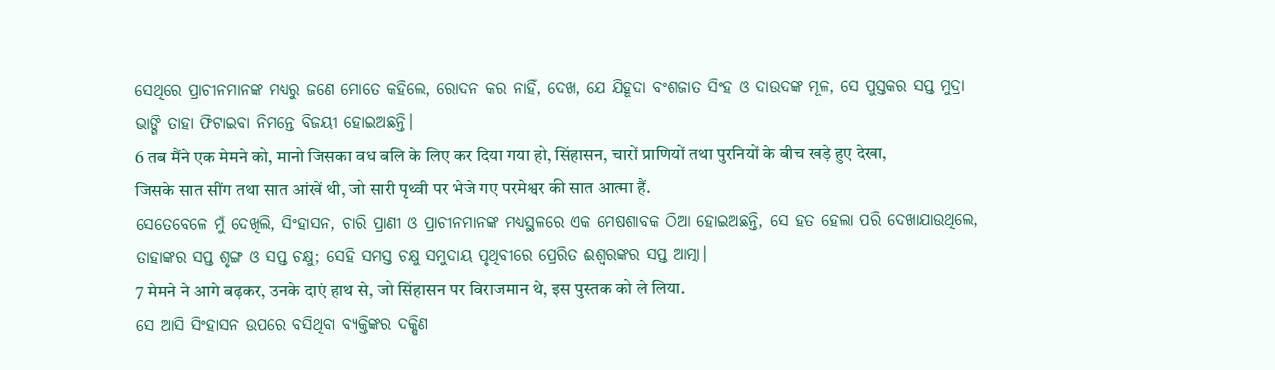ସେଥିରେ ପ୍ରାଚୀନମାନଙ୍କ ମଧ୍ୟରୁ ଜଣେ ମୋତେ କହିଲେ, ରୋଦନ କର ନାହିଁ, ଦେଖ, ଯେ ଯିହୂଦା ବଂଶଜାତ ସିଂହ ଓ ଦାଉଦଙ୍କ ମୂଳ, ସେ ପୁସ୍ତକର ସପ୍ତ ମୁଦ୍ରା ଭାଙ୍ଗି ତାହା ଫିଟାଇବା ନିମନ୍ତେ ବିଜୟୀ ହୋଇଅଛନ୍ତି।
6 तब मैंने एक मेमने को, मानो जिसका वध बलि के लिए कर दिया गया हो, सिंहासन, चारों प्राणियों तथा पुरनियों के बीच खड़े हुए देखा, जिसके सात सींग तथा सात आंखें थी, जो सारी पृथ्वी पर भेजे गए परमेश्वर की सात आत्मा हैं.
ସେତେବେଳେ ମୁଁ ଦେଖିଲି, ସିଂହାସନ, ଚାରି ପ୍ରାଣୀ ଓ ପ୍ରାଚୀନମାନଙ୍କ ମଧ୍ୟସ୍ଥଳରେ ଏକ ମେଷଶାବକ ଠିଆ ହୋଇଅଛନ୍ତି, ସେ ହତ ହେଲା ପରି ଦେଖାଯାଉଥିଲେ, ତାହାଙ୍କର ସପ୍ତ ଶୃଙ୍ଗ ଓ ସପ୍ତ ଚକ୍ଷୁ; ସେହି ସମସ୍ତ ଚକ୍ଷୁ ସମୁଦାୟ ପୃଥିବୀରେ ପ୍ରେରିତ ଈଶ୍ବରଙ୍କର ସପ୍ତ ଆତ୍ମା।
7 मेमने ने आगे बढ़कर, उनके दाएं हाथ से, जो सिंहासन पर विराजमान थे, इस पुस्तक को ले लिया.
ସେ ଆସି ସିଂହାସନ ଉପରେ ବସିଥିବା ବ୍ୟକ୍ତିଙ୍କର ଦକ୍ଷିଣ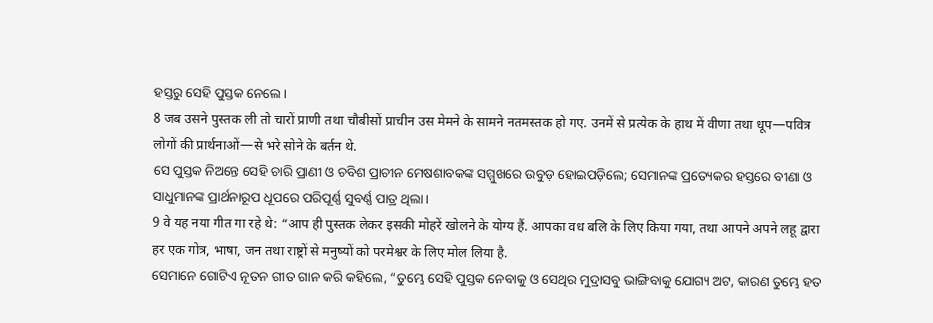ହସ୍ତରୁ ସେହି ପୁସ୍ତକ ନେଲେ।
8 जब उसने पुस्तक ली तो चारों प्राणी तथा चौबीसों प्राचीन उस मेमने के सामने नतमस्तक हो गए. उनमें से प्रत्येक के हाथ में वीणा तथा धूप—पवित्र लोगों की प्रार्थनाओं—से भरे सोने के बर्तन थे.
ସେ ପୁସ୍ତକ ନିଅନ୍ତେ ସେହି ଚାରି ପ୍ରାଣୀ ଓ ଚବିଶ ପ୍ରାଚୀନ ମେଷଶାବକଙ୍କ ସମ୍ମୁଖରେ ଉବୁଡ଼ ହୋଇପଡ଼ିଲେ; ସେମାନଙ୍କ ପ୍ରତ୍ୟେକର ହସ୍ତରେ ବୀଣା ଓ ସାଧୁମାନଙ୍କ ପ୍ରାର୍ଥନାରୂପ ଧୂପରେ ପରିପୂର୍ଣ୍ଣ ସୁବର୍ଣ୍ଣ ପାତ୍ର ଥିଲା।
9 वे यह नया गीत गा रहे थे: “आप ही पुस्तक लेकर इसकी मोहरें खोलने के योग्य हैं. आपका वध बलि के लिए किया गया, तथा आपने अपने लहू द्वारा हर एक गोत्र, भाषा, जन तथा राष्ट्रों से मनुष्यों को परमेश्वर के लिए मोल लिया है.
ସେମାନେ ଗୋଟିଏ ନୂତନ ଗୀତ ଗାନ କରି କହିଲେ, “ତୁମ୍ଭେ ସେହି ପୁସ୍ତକ ନେବାକୁ ଓ ସେଥିର ମୁଦ୍ରାସବୁ ଭାଙ୍ଗିବାକୁ ଯୋଗ୍ୟ ଅଟ, କାରଣ ତୁମ୍ଭେ ହତ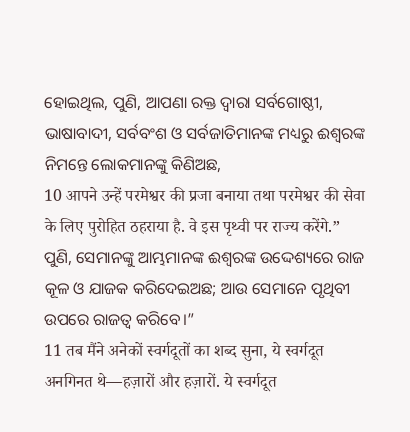ହୋଇଥିଲ, ପୁଣି, ଆପଣା ରକ୍ତ ଦ୍ୱାରା ସର୍ବଗୋଷ୍ଠୀ, ଭାଷାବାଦୀ, ସର୍ବବଂଶ ଓ ସର୍ବଜାତିମାନଙ୍କ ମଧ୍ୟରୁ ଈଶ୍ବରଙ୍କ ନିମନ୍ତେ ଲୋକମାନଙ୍କୁ କିଣିଅଛ,
10 आपने उन्हें परमेश्वर की प्रजा बनाया तथा परमेश्वर की सेवा के लिए पुरोहित ठहराया है. वे इस पृथ्वी पर राज्य करेंगे.”
ପୁଣି, ସେମାନଙ୍କୁ ଆମ୍ଭମାନଙ୍କ ଈଶ୍ବରଙ୍କ ଉଦ୍ଦେଶ୍ୟରେ ରାଜ କୂଳ ଓ ଯାଜକ କରିଦେଇଅଛ; ଆଉ ସେମାନେ ପୃଥିବୀ ଉପରେ ରାଜତ୍ୱ କରିବେ।”
11 तब मैंने अनेकों स्वर्गदूतों का शब्द सुना, ये स्वर्गदूत अनगिनत थे—हज़ारों और हज़ारों. ये स्वर्गदूत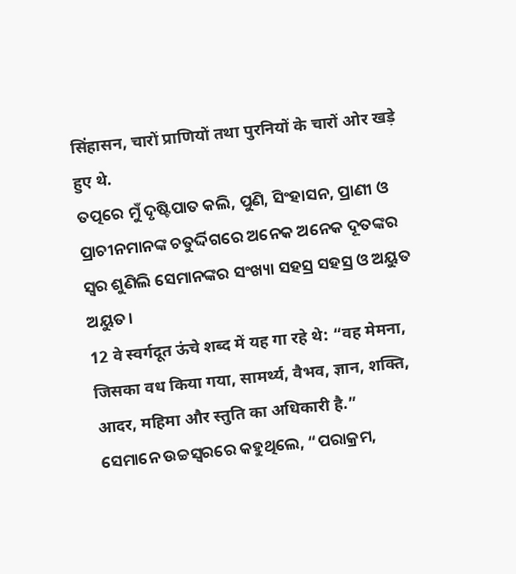सिंहासन, चारों प्राणियों तथा पुरनियों के चारों ओर खड़े हुए थे.
ତତ୍ପରେ ମୁଁ ଦୃଷ୍ଟିପାତ କଲି, ପୁଣି, ସିଂହାସନ, ପ୍ରାଣୀ ଓ ପ୍ରାଚୀନମାନଙ୍କ ଚତୁର୍ଦ୍ଦିଗରେ ଅନେକ ଅନେକ ଦୂତଙ୍କର ସ୍ୱର ଶୁଣିଲି ସେମାନଙ୍କର ସଂଖ୍ୟା ସହସ୍ର ସହସ୍ର ଓ ଅୟୁତ ଅୟୁତ।
12 वे स्वर्गदूत ऊंचे शब्द में यह गा रहे थे: “वह मेमना, जिसका वध किया गया, सामर्थ्य, वैभव, ज्ञान, शक्ति, आदर, महिमा और स्तुति का अधिकारी है.”
ସେମାନେ ଉଚ୍ଚସ୍ୱରରେ କହୁଥିଲେ, “ପରାକ୍ରମ,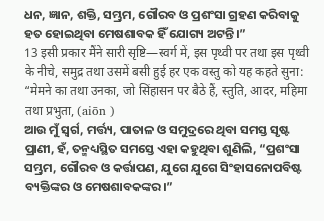ଧନ, ଜ୍ଞାନ, ଶକ୍ତି, ସମ୍ଭ୍ରମ, ଗୌରବ ଓ ପ୍ରଶଂସା ଗ୍ରହଣ କରିବାକୁ ହତ ହୋଇଥିବା ମେଷଶାବକ ହିଁ ଯୋଗ୍ୟ ଅଟନ୍ତି।”
13 इसी प्रकार मैंने सारी सृष्टि—स्वर्ग में, इस पृथ्वी पर तथा इस पृथ्वी के नीचे, समुद्र तथा उसमें बसी हुई हर एक वस्तु को यह कहते सुना: “मेमने का तथा उनका, जो सिंहासन पर बैठे हैं, स्तुति, आदर, महिमा तथा प्रभुता, (aiōn )
ଆଉ ମୁଁ ସ୍ୱର୍ଗ, ମର୍ତ୍ତ୍ୟ, ପାତାଳ ଓ ସମୁଦ୍ରରେ ଥିବା ସମସ୍ତ ସୃଷ୍ଟ ପ୍ରାଣୀ, ହଁ, ତନ୍ମଧ୍ୟସ୍ଥିତ ସମସ୍ତେ ଏହା କହୁଥିବା ଶୁଣିଲି, “ପ୍ରଶଂସା ସମ୍ଭ୍ରମ, ଗୌରବ ଓ କର୍ତ୍ତାପଣ, ଯୁଗେ ଯୁଗେ ସିଂହାସନୋପବିଷ୍ଟ ବ୍ୟକ୍ତିଙ୍କର ଓ ମେଷଶାବକଙ୍କର।”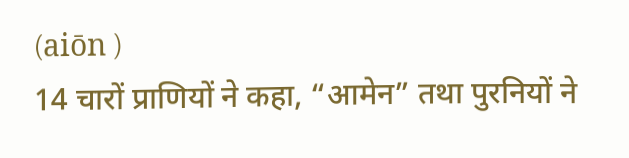(aiōn )
14 चारों प्राणियों ने कहा, “आमेन” तथा पुरनियों ने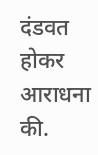दंडवत होकर आराधना की.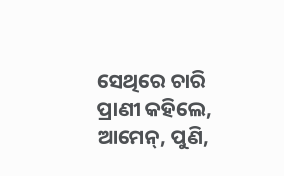ସେଥିରେ ଚାରି ପ୍ରାଣୀ କହିଲେ, ଆମେନ୍, ପୁଣି,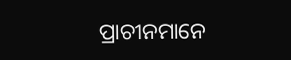ପ୍ରାଚୀନମାନେ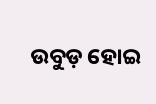ଉବୁଡ଼ ହୋଇ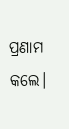ପ୍ରଣାମ କଲେ।